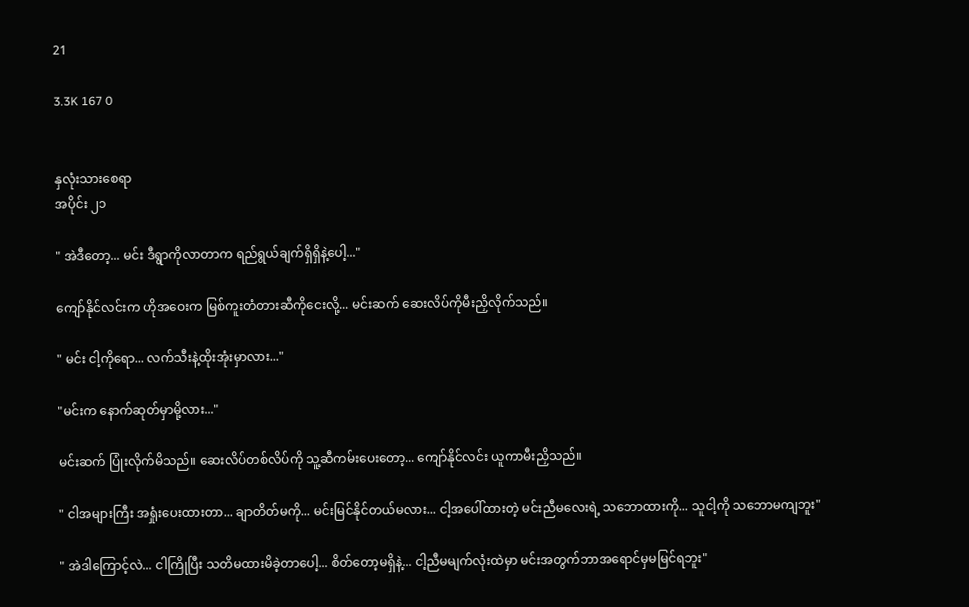21

3.3K 167 0


နှလုံးသားစေရာ
အပိုင်း ၂၁

" အဲဒီတော့... မင်း ဒီရွာကိုလာတာက ရည်ရွယ်ချက်ရှိရှိနဲ့ပေါ့..."

ကျော်နိုင်လင်းက ဟိုအဝေးက မြစ်ကူးတံတားဆီကိုငေးလို့... မင်းဆက် ဆေးလိပ်ကိုမီးညှိလိုက်သည်။

" မင်း ငါ့ကိုရော... လက်သီးနဲ့ထိုးအုံးမှာလား..."

"မင်းက နောက်ဆုတ်မှာမို့လား..."

မင်းဆက် ပြုံးလိုက်မိသည်။ ဆေးလိပ်တစ်လိပ်ကို သူ့ဆီကမ်းပေးတော့... ကျော်နိုင်လင်း ယူကာမီးညှိသည်။

" ငါအများကြီး အရှုံးပေးထားတာ... ချာတိတ်မကို... မင်းမြင်နိုင်တယ်မလား... ငါ့အပေါ်ထားတဲ့ မင်းညီမလေးရဲ့ သဘောထားကို... သူငါ့ကို သဘောမကျဘူး"

" အဲဒါကြောင့်လဲ... ငါကြိုပြီး သတိမထားမိခဲ့တာပေါ့... စိတ်တော့မရှိနဲ့... ငါ့ညီမမျက်လုံးထဲမှာ မင်းအတွက်ဘာအရောင်မှမမြင်ရဘူး"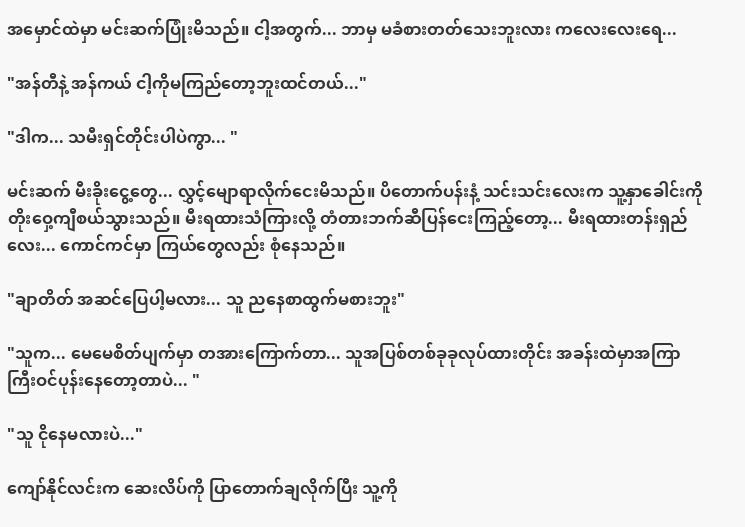အမှောင်ထဲမှာ မင်းဆက်ပြုံးမိသည်။ ငါ့အတွက်... ဘာမှ မခံစားတတ်သေးဘူးလား ကလေးလေးရေ...

"အန်တီနဲ့ အန်ကယ် ငါ့ကိုမကြည်တော့ဘူးထင်တယ်..."

"ဒါက... သမီးရှင်တိုင်းပါပဲကွာ... "

မင်းဆက် မီးခိုးငွေ့တွေ... လွှင့်မျောရာလိုက်ငေးမိသည်။ ပိတောက်ပန်းနံ့ သင်းသင်းလေးက သူ့နှာခေါင်းကို တိုးဝှေ့ကျီစယ်သွားသည်။ မီးရထားသံကြားလို့ တံတားဘက်ဆီပြန်ငေးကြည့်တော့... မီးရထားတန်းရှည်လေး... ကောင်ကင်မှာ ကြယ်တွေလည်း စုံနေသည်။

"ချာတိတ် အဆင်ပြေပါ့မလား... သူ ညနေစာထွက်မစားဘူး"

"သူက... မေမေစိတ်ပျက်မှာ တအားကြောက်တာ... သူအပြစ်တစ်ခုခုလုပ်ထားတိုင်း အခန်းထဲမှာအကြာကြီးဝင်ပုန်းနေတော့တာပဲ... "

"သူ ငိုနေမလားပဲ..."

ကျော်နိုင်လင်းက ဆေးလိပ်ကို ပြာတောက်ချလိုက်ပြီး သူ့ကို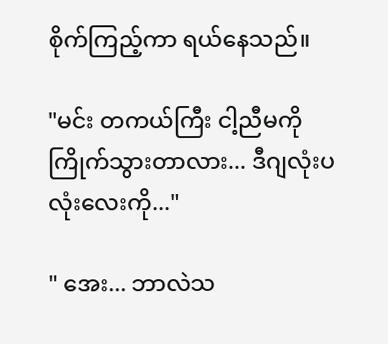စိုက်ကြည့်ကာ ရယ်နေသည်။

"မင်း တကယ်ကြီး ငါ့ညီမကိုကြိုက်သွားတာလား... ဒီဂျလုံးပလုံးလေးကို..."

" အေး... ဘာလဲသ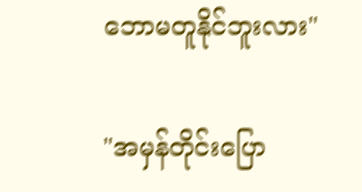ဘောမတူနိုင်ဘူးလား"

"အမှန်တိုင်းပြော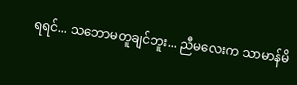ရရင်... သဘောမတူချင်ဘူး... ညီမလေးက သာမာန်မိ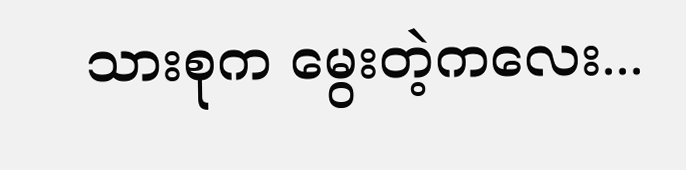သားစုက မွေးတဲ့ကလေး...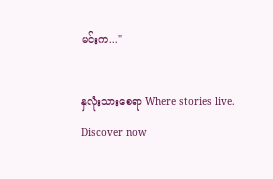မင်းက..."

နှလုံးသားစေရာ Where stories live. Discover now